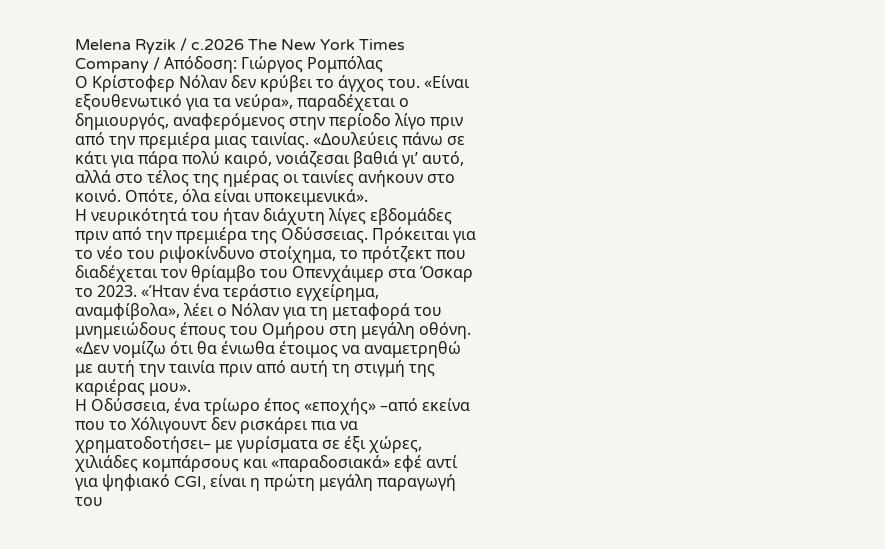Melena Ryzik / c.2026 The New York Times Company / Απόδοση: Γιώργος Ρομπόλας
Ο Κρίστοφερ Νόλαν δεν κρύβει το άγχος του. «Είναι εξουθενωτικό για τα νεύρα», παραδέχεται ο δημιουργός, αναφερόμενος στην περίοδο λίγο πριν από την πρεμιέρα μιας ταινίας. «Δουλεύεις πάνω σε κάτι για πάρα πολύ καιρό, νοιάζεσαι βαθιά γι’ αυτό, αλλά στο τέλος της ημέρας οι ταινίες ανήκουν στο κοινό. Οπότε, όλα είναι υποκειμενικά».
Η νευρικότητά του ήταν διάχυτη λίγες εβδομάδες πριν από την πρεμιέρα της Οδύσσειας. Πρόκειται για το νέο του ριψοκίνδυνο στοίχημα, το πρότζεκτ που διαδέχεται τον θρίαμβο του Oπενχάιμερ στα Όσκαρ το 2023. «Ήταν ένα τεράστιο εγχείρημα, αναμφίβολα», λέει ο Νόλαν για τη μεταφορά του μνημειώδους έπους του Ομήρου στη μεγάλη οθόνη. «Δεν νομίζω ότι θα ένιωθα έτοιμος να αναμετρηθώ με αυτή την ταινία πριν από αυτή τη στιγμή της καριέρας μου».
Η Οδύσσεια, ένα τρίωρο έπος «εποχής» –από εκείνα που το Χόλιγουντ δεν ρισκάρει πια να χρηματοδοτήσει– με γυρίσματα σε έξι χώρες, χιλιάδες κομπάρσους και «παραδοσιακά» εφέ αντί για ψηφιακό CGI, είναι η πρώτη μεγάλη παραγωγή του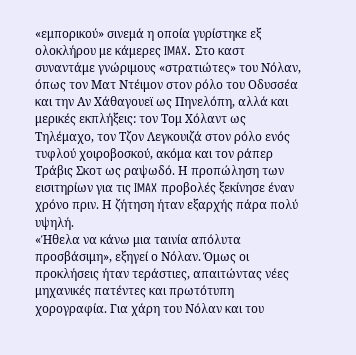«εμπορικού» σινεμά η οποία γυρίστηκε εξ ολοκλήρου με κάμερες IMAX. Στο καστ συναντάμε γνώριμους «στρατιώτες» του Nόλαν, όπως τον Ματ Ντέιμον στον ρόλο του Οδυσσέα και την Αν Χάθαγουεϊ ως Πηνελόπη, αλλά και μερικές εκπλήξεις: τον Τομ Χόλαντ ως Τηλέμαχο, τον Τζον Λεγκουιζά στον ρόλο ενός τυφλού χοιροβοσκού, ακόμα και τον ράπερ Τράβις Σκοτ ως ραψωδό. Η προπώληση των εισιτηρίων για τις IMAX προβολές ξεκίνησε έναν χρόνο πριν. Η ζήτηση ήταν εξαρχής πάρα πολύ υψηλή.
«Ήθελα να κάνω μια ταινία απόλυτα προσβάσιμη», εξηγεί ο Νόλαν. Όμως οι προκλήσεις ήταν τεράστιες, απαιτώντας νέες μηχανικές πατέντες και πρωτότυπη χορογραφία. Για χάρη του Νόλαν και του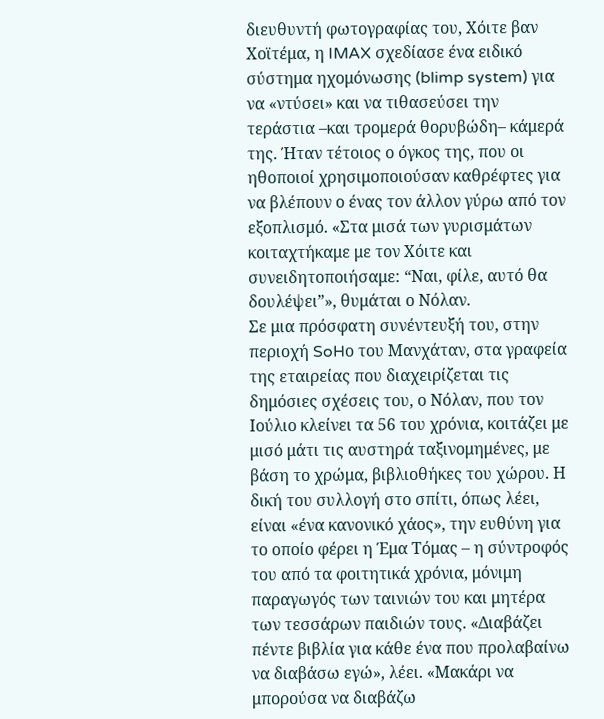διευθυντή φωτογραφίας του, Χόιτε βαν Χοϊτέμα, η IMAX σχεδίασε ένα ειδικό σύστημα ηχομόνωσης (blimp system) για να «ντύσει» και να τιθασεύσει την τεράστια –και τρομερά θορυβώδη– κάμερά της. Ήταν τέτοιος ο όγκος της, που οι ηθοποιοί χρησιμοποιούσαν καθρέφτες για να βλέπουν ο ένας τον άλλον γύρω από τον εξοπλισμό. «Στα μισά των γυρισμάτων κοιταχτήκαμε με τον Χόιτε και συνειδητοποιήσαμε: “Ναι, φίλε, αυτό θα δουλέψει”», θυμάται ο Νόλαν.
Σε μια πρόσφατη συνέντευξή του, στην περιοχή SoHο του Μανχάταν, στα γραφεία της εταιρείας που διαχειρίζεται τις δημόσιες σχέσεις του, ο Νόλαν, που τον Ιούλιο κλείνει τα 56 του χρόνια, κοιτάζει με μισό μάτι τις αυστηρά ταξινομημένες, με βάση το χρώμα, βιβλιοθήκες του χώρου. Η δική του συλλογή στο σπίτι, όπως λέει, είναι «ένα κανονικό χάος», την ευθύνη για το οποίο φέρει η Έμα Τόμας – η σύντροφός του από τα φοιτητικά χρόνια, μόνιμη παραγωγός των ταινιών του και μητέρα των τεσσάρων παιδιών τους. «Διαβάζει πέντε βιβλία για κάθε ένα που προλαβαίνω να διαβάσω εγώ», λέει. «Μακάρι να μπορούσα να διαβάζω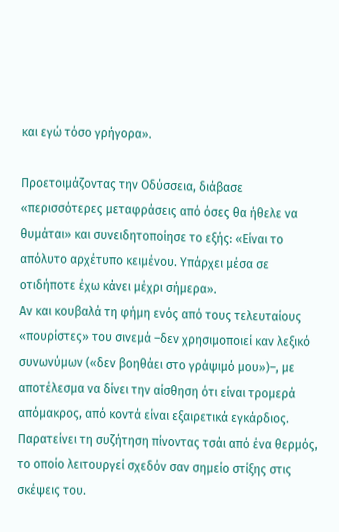και εγώ τόσο γρήγορα».

Προετοιμάζοντας την Οδύσσεια, διάβασε «περισσότερες μεταφράσεις από όσες θα ήθελε να θυμάται» και συνειδητοποίησε το εξής: «Είναι το απόλυτο αρχέτυπο κειμένου. Υπάρχει μέσα σε οτιδήποτε έχω κάνει μέχρι σήμερα».
Αν και κουβαλά τη φήμη ενός από τους τελευταίους «πουρίστες» του σινεμά –δεν χρησιμοποιεί καν λεξικό συνωνύμων («δεν βοηθάει στο γράψιμό μου»)–, με αποτέλεσμα να δίνει την αίσθηση ότι είναι τρομερά απόμακρος, από κοντά είναι εξαιρετικά εγκάρδιος. Παρατείνει τη συζήτηση πίνοντας τσάι από ένα θερμός, το οποίο λειτουργεί σχεδόν σαν σημείο στίξης στις σκέψεις του.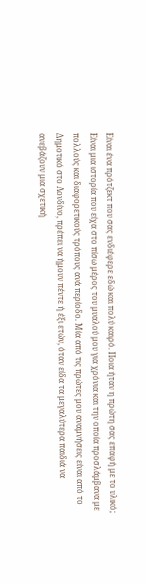Είναι ένα πρότζεκτ που σας ενδιέφερε εδώ και πολύ καιρό. Ποια ήταν η πρώτη σας επαφή με το υλικό;
Είναι μια ιστορία που είχα στο πίσω μέρος του μυαλού μου για χρόνια και την οποία προσλάμβανα με πολλούς και διαφορετικούς τρόπους ανά περίοδο. Μία από τις πρώτες μου αναμνήσεις είναι από το Δημοτικό στο Λονδίνο, πρέπει να ήμουν πέντε ή έξι ετών, όταν είδα τα μεγαλύτερα παιδιά να ανεβάζουν μια σχετική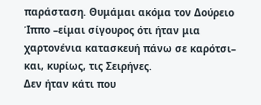παράσταση. Θυμάμαι ακόμα τον Δούρειο Ίππο –είμαι σίγουρος ότι ήταν μια χαρτονένια κατασκευή πάνω σε καρότσι– και, κυρίως, τις Σειρήνες.
Δεν ήταν κάτι που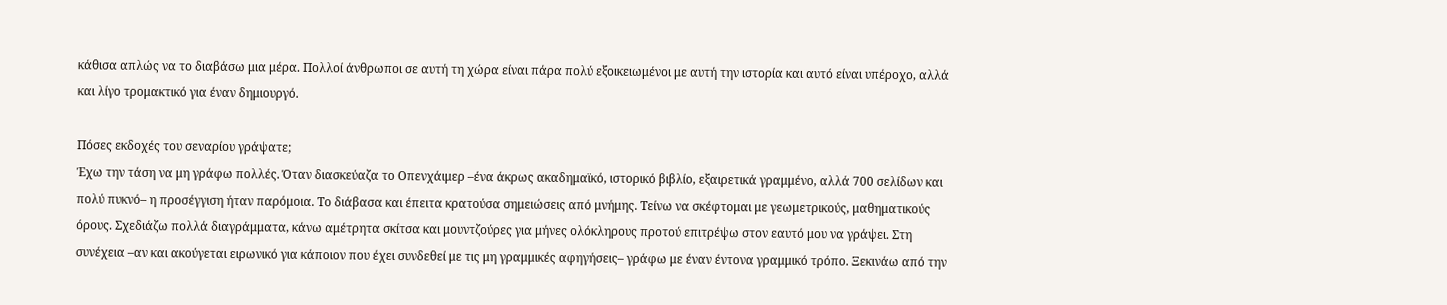κάθισα απλώς να το διαβάσω μια μέρα. Πολλοί άνθρωποι σε αυτή τη χώρα είναι πάρα πολύ εξοικειωμένοι με αυτή την ιστορία και αυτό είναι υπέροχο, αλλά και λίγο τρομακτικό για έναν δημιουργό.

Πόσες εκδοχές του σεναρίου γράψατε;
Έχω την τάση να μη γράφω πολλές. Όταν διασκεύαζα το Oπενχάιμερ –ένα άκρως ακαδημαϊκό, ιστορικό βιβλίο, εξαιρετικά γραμμένο, αλλά 700 σελίδων και πολύ πυκνό– η προσέγγιση ήταν παρόμοια. Το διάβασα και έπειτα κρατούσα σημειώσεις από μνήμης. Τείνω να σκέφτομαι με γεωμετρικούς, μαθηματικούς όρους. Σχεδιάζω πολλά διαγράμματα, κάνω αμέτρητα σκίτσα και μουντζούρες για μήνες ολόκληρους προτού επιτρέψω στον εαυτό μου να γράψει. Στη συνέχεια –αν και ακούγεται ειρωνικό για κάποιον που έχει συνδεθεί με τις μη γραμμικές αφηγήσεις– γράφω με έναν έντονα γραμμικό τρόπο. Ξεκινάω από την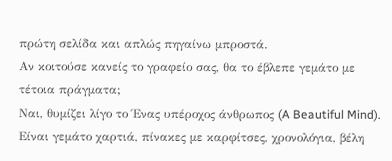πρώτη σελίδα και απλώς πηγαίνω μπροστά.
Αν κοιτούσε κανείς το γραφείο σας, θα το έβλεπε γεμάτο με τέτοια πράγματα;
Ναι, θυμίζει λίγο το Ένας υπέροχος άνθρωπος (A Beautiful Mind). Είναι γεμάτο χαρτιά, πίνακες με καρφίτσες, χρονολόγια, βέλη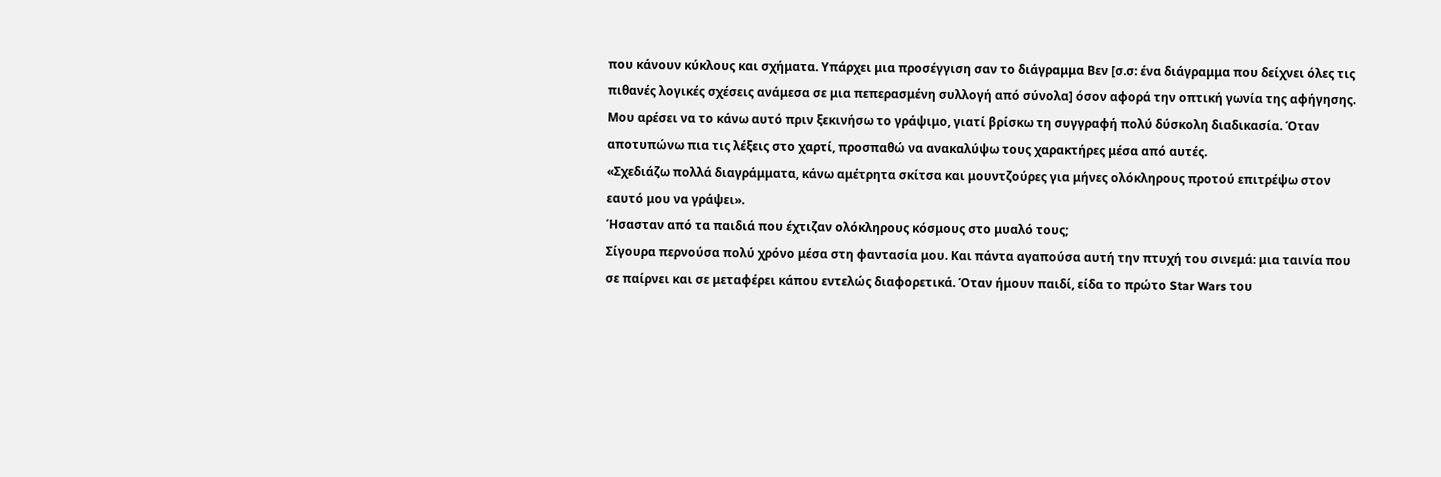που κάνουν κύκλους και σχήματα. Υπάρχει μια προσέγγιση σαν το διάγραμμα Βεν [σ.σ: ένα διάγραμμα που δείχνει όλες τις πιθανές λογικές σχέσεις ανάμεσα σε μια πεπερασμένη συλλογή από σύνολα] όσον αφορά την οπτική γωνία της αφήγησης. Μου αρέσει να το κάνω αυτό πριν ξεκινήσω το γράψιμο, γιατί βρίσκω τη συγγραφή πολύ δύσκολη διαδικασία. Όταν αποτυπώνω πια τις λέξεις στο χαρτί, προσπαθώ να ανακαλύψω τους χαρακτήρες μέσα από αυτές.
«Σχεδιάζω πολλά διαγράμματα, κάνω αμέτρητα σκίτσα και μουντζούρες για μήνες ολόκληρους προτού επιτρέψω στον εαυτό μου να γράψει».
Ήσασταν από τα παιδιά που έχτιζαν ολόκληρους κόσμους στο μυαλό τους;
Σίγουρα περνούσα πολύ χρόνο μέσα στη φαντασία μου. Και πάντα αγαπούσα αυτή την πτυχή του σινεμά: μια ταινία που σε παίρνει και σε μεταφέρει κάπου εντελώς διαφορετικά. Όταν ήμουν παιδί, είδα το πρώτο Star Wars του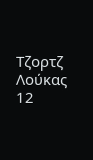Τζορτζ Λούκας 12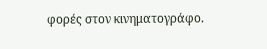φορές στον κινηματογράφο.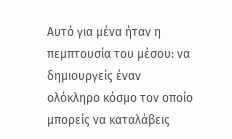Αυτό για μένα ήταν η πεμπτουσία του μέσου: να δημιουργείς έναν ολόκληρο κόσμο τον οποίο μπορείς να καταλάβεις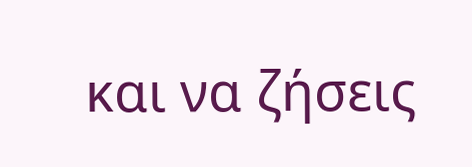και να ζήσεις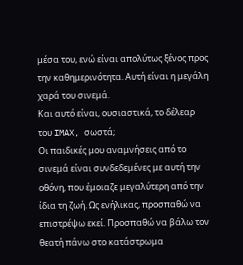μέσα του, ενώ είναι απολύτως ξένος προς την καθημερινότητα. Αυτή είναι η μεγάλη χαρά του σινεμά.
Και αυτό είναι, ουσιαστικά, το δέλεαρ του IMAX, σωστά;
Οι παιδικές μου αναμνήσεις από το σινεμά είναι συνδεδεμένες με αυτή την οθόνη, που έμοιαζε μεγαλύτερη από την ίδια τη ζωή. Ως ενήλικας, προσπαθώ να επιστρέψω εκεί. Προσπαθώ να βάλω τον θεατή πάνω στο κατάστρωμα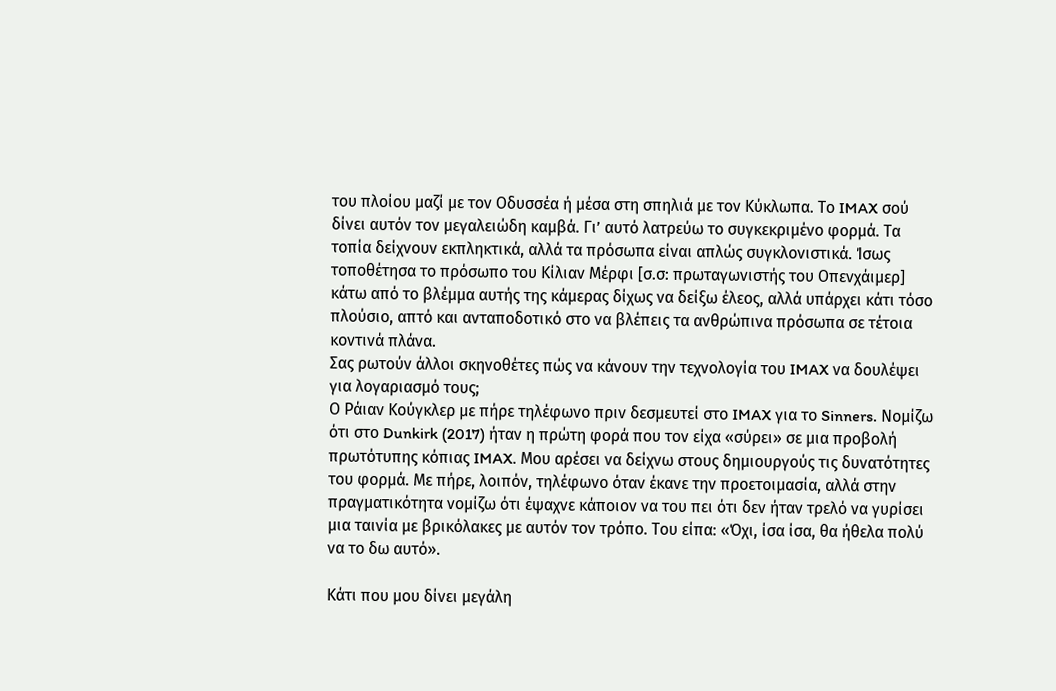του πλοίου μαζί με τον Οδυσσέα ή μέσα στη σπηλιά με τον Κύκλωπα. Το IMAX σού δίνει αυτόν τον μεγαλειώδη καμβά. Γι’ αυτό λατρεύω το συγκεκριμένο φορμά. Τα τοπία δείχνουν εκπληκτικά, αλλά τα πρόσωπα είναι απλώς συγκλονιστικά. Ίσως τοποθέτησα το πρόσωπο του Κίλιαν Μέρφι [σ.σ: πρωταγωνιστής του Oπενχάιμερ] κάτω από το βλέμμα αυτής της κάμερας δίχως να δείξω έλεος, αλλά υπάρχει κάτι τόσο πλούσιο, απτό και ανταποδοτικό στο να βλέπεις τα ανθρώπινα πρόσωπα σε τέτοια κοντινά πλάνα.
Σας ρωτούν άλλοι σκηνοθέτες πώς να κάνουν την τεχνολογία του IMAX να δουλέψει για λογαριασμό τους;
Ο Ράιαν Κούγκλερ με πήρε τηλέφωνο πριν δεσμευτεί στο IMAX για το Sinners. Νομίζω ότι στο Dunkirk (2017) ήταν η πρώτη φορά που τον είχα «σύρει» σε μια προβολή πρωτότυπης κόπιας IMAX. Μου αρέσει να δείχνω στους δημιουργούς τις δυνατότητες του φορμά. Με πήρε, λοιπόν, τηλέφωνο όταν έκανε την προετοιμασία, αλλά στην πραγματικότητα νομίζω ότι έψαχνε κάποιον να του πει ότι δεν ήταν τρελό να γυρίσει μια ταινία με βρικόλακες με αυτόν τον τρόπο. Του είπα: «Όχι, ίσα ίσα, θα ήθελα πολύ να το δω αυτό».

Κάτι που μου δίνει μεγάλη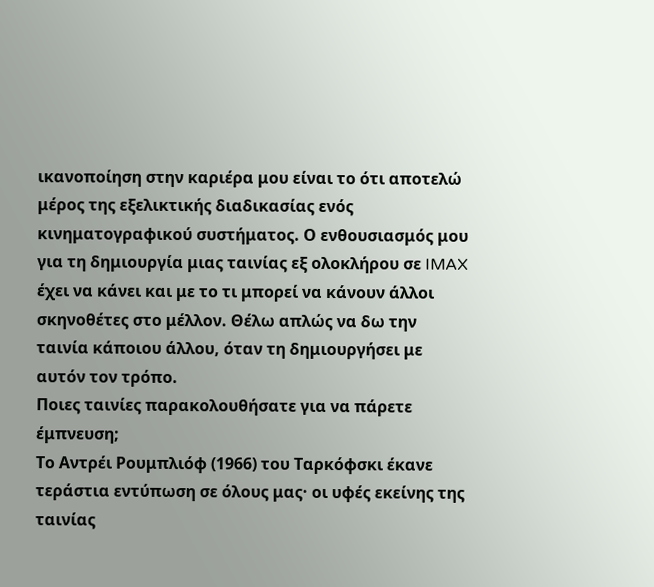ικανοποίηση στην καριέρα μου είναι το ότι αποτελώ μέρος της εξελικτικής διαδικασίας ενός κινηματογραφικού συστήματος. Ο ενθουσιασμός μου για τη δημιουργία μιας ταινίας εξ ολοκλήρου σε IMAX έχει να κάνει και με το τι μπορεί να κάνουν άλλοι σκηνοθέτες στο μέλλον. Θέλω απλώς να δω την ταινία κάποιου άλλου, όταν τη δημιουργήσει με αυτόν τον τρόπο.
Ποιες ταινίες παρακολουθήσατε για να πάρετε έμπνευση;
Το Αντρέι Ρουμπλιόφ (1966) του Ταρκόφσκι έκανε τεράστια εντύπωση σε όλους μας· οι υφές εκείνης της ταινίας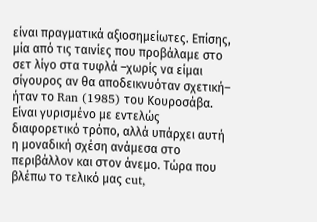είναι πραγματικά αξιοσημείωτες. Επίσης, μία από τις ταινίες που προβάλαμε στο σετ λίγο στα τυφλά –χωρίς να είμαι σίγουρος αν θα αποδεικνυόταν σχετική– ήταν το Ran (1985) του Κουροσάβα. Είναι γυρισμένο με εντελώς διαφορετικό τρόπο, αλλά υπάρχει αυτή η μοναδική σχέση ανάμεσα στο περιβάλλον και στον άνεμο. Τώρα που βλέπω το τελικό μας cut,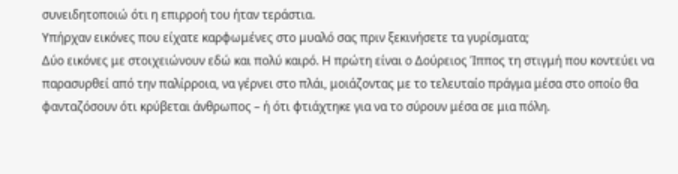συνειδητοποιώ ότι η επιρροή του ήταν τεράστια.
Υπήρχαν εικόνες που είχατε καρφωμένες στο μυαλό σας πριν ξεκινήσετε τα γυρίσματα;
Δύο εικόνες με στοιχειώνουν εδώ και πολύ καιρό. Η πρώτη είναι ο Δούρειος Ίππος τη στιγμή που κοντεύει να παρασυρθεί από την παλίρροια, να γέρνει στο πλάι, μοιάζοντας με το τελευταίο πράγμα μέσα στο οποίο θα φανταζόσουν ότι κρύβεται άνθρωπος – ή ότι φτιάχτηκε για να το σύρουν μέσα σε μια πόλη.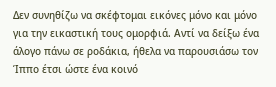Δεν συνηθίζω να σκέφτομαι εικόνες μόνο και μόνο για την εικαστική τους ομορφιά. Αντί να δείξω ένα άλογο πάνω σε ροδάκια, ήθελα να παρουσιάσω τον Ίππο έτσι ώστε ένα κοινό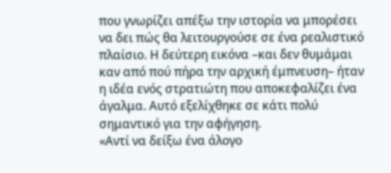που γνωρίζει απέξω την ιστορία να μπορέσει να δει πώς θα λειτουργούσε σε ένα ρεαλιστικό πλαίσιο. Η δεύτερη εικόνα –και δεν θυμάμαι καν από πού πήρα την αρχική έμπνευση– ήταν η ιδέα ενός στρατιώτη που αποκεφαλίζει ένα άγαλμα. Αυτό εξελίχθηκε σε κάτι πολύ σημαντικό για την αφήγηση.
«Αντί να δείξω ένα άλογο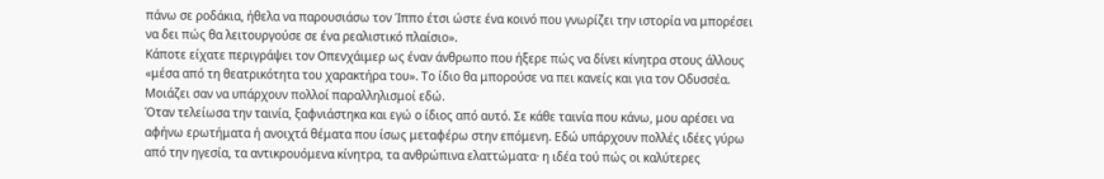πάνω σε ροδάκια, ήθελα να παρουσιάσω τον Ίππο έτσι ώστε ένα κοινό που γνωρίζει την ιστορία να μπορέσει να δει πώς θα λειτουργούσε σε ένα ρεαλιστικό πλαίσιο».
Κάποτε είχατε περιγράψει τον Οπενχάιμερ ως έναν άνθρωπο που ήξερε πώς να δίνει κίνητρα στους άλλους «μέσα από τη θεατρικότητα του χαρακτήρα του». Το ίδιο θα μπορούσε να πει κανείς και για τον Οδυσσέα. Μοιάζει σαν να υπάρχουν πολλοί παραλληλισμοί εδώ.
Όταν τελείωσα την ταινία, ξαφνιάστηκα και εγώ ο ίδιος από αυτό. Σε κάθε ταινία που κάνω, μου αρέσει να αφήνω ερωτήματα ή ανοιχτά θέματα που ίσως μεταφέρω στην επόμενη. Εδώ υπάρχουν πολλές ιδέες γύρω από την ηγεσία, τα αντικρουόμενα κίνητρα, τα ανθρώπινα ελαττώματα· η ιδέα τού πώς οι καλύτερες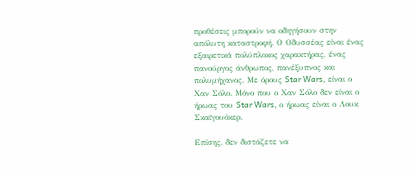προθέσεις μπορούν να οδηγήσουν στην απόλυτη καταστροφή. Ο Οδυσσέας είναι ένας εξαιρετικά πολύπλοκος χαρακτήρας, ένας πανούργος άνθρωπος, πανέξυπνος και πολυμήχανος. Με όρους Star Wars, είναι ο Χαν Σόλο. Μόνο που ο Χαν Σόλο δεν είναι ο ήρωας του Star Wars, ο ήρωας είναι ο Λουκ Σκαϊγουόκερ.

Επίσης, δεν διστάζετε να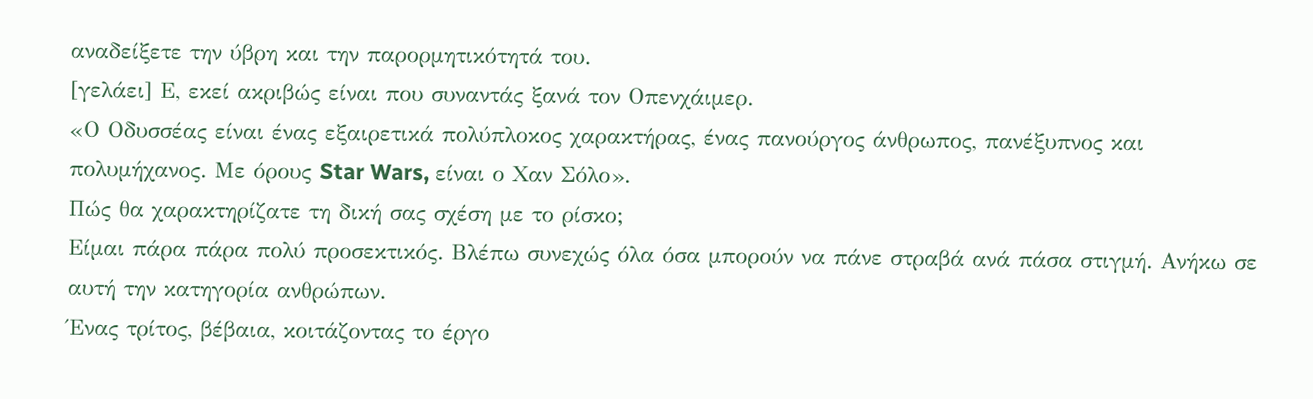αναδείξετε την ύβρη και την παρορμητικότητά του.
[γελάει] Ε, εκεί ακριβώς είναι που συναντάς ξανά τον Οπενχάιμερ.
«Ο Οδυσσέας είναι ένας εξαιρετικά πολύπλοκος χαρακτήρας, ένας πανούργος άνθρωπος, πανέξυπνος και πολυμήχανος. Με όρους Star Wars, είναι ο Χαν Σόλο».
Πώς θα χαρακτηρίζατε τη δική σας σχέση με το ρίσκο;
Είμαι πάρα πάρα πολύ προσεκτικός. Βλέπω συνεχώς όλα όσα μπορούν να πάνε στραβά ανά πάσα στιγμή. Ανήκω σε αυτή την κατηγορία ανθρώπων.
Ένας τρίτος, βέβαια, κοιτάζοντας το έργο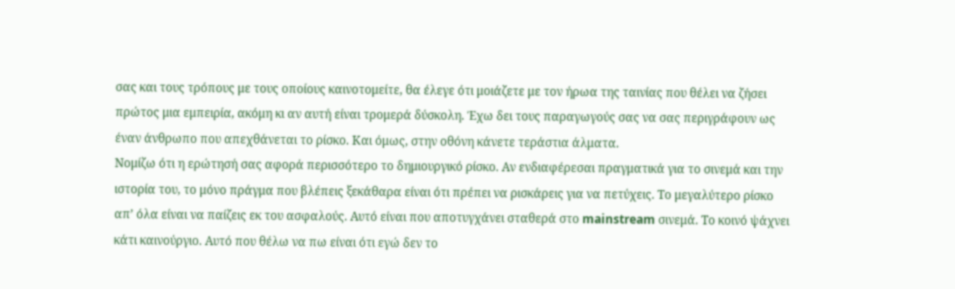σας και τους τρόπους με τους οποίους καινοτομείτε, θα έλεγε ότι μοιάζετε με τον ήρωα της ταινίας που θέλει να ζήσει πρώτος μια εμπειρία, ακόμη κι αν αυτή είναι τρομερά δύσκολη. Έχω δει τους παραγωγούς σας να σας περιγράφουν ως έναν άνθρωπο που απεχθάνεται το ρίσκο. Και όμως, στην οθόνη κάνετε τεράστια άλματα.
Νομίζω ότι η ερώτησή σας αφορά περισσότερο το δημιουργικό ρίσκο. Αν ενδιαφέρεσαι πραγματικά για το σινεμά και την ιστορία του, το μόνο πράγμα που βλέπεις ξεκάθαρα είναι ότι πρέπει να ρισκάρεις για να πετύχεις. Το μεγαλύτερο ρίσκο απ’ όλα είναι να παίζεις εκ του ασφαλούς. Αυτό είναι που αποτυγχάνει σταθερά στο mainstream σινεμά. Το κοινό ψάχνει κάτι καινούργιο. Αυτό που θέλω να πω είναι ότι εγώ δεν το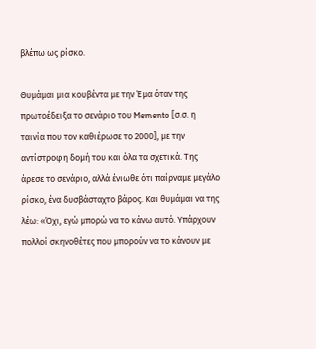βλέπω ως ρίσκο.

Θυμάμαι μια κουβέντα με την Έμα όταν της πρωτοέδειξα το σενάριο του Memento [σ.σ. η ταινία που τον καθιέρωσε το 2000], με την αντίστροφη δομή του και όλα τα σχετικά. Της άρεσε το σενάριο, αλλά ένιωθε ότι παίρναμε μεγάλο ρίσκο, ένα δυσβάσταχτο βάρος. Και θυμάμαι να της λέω: «Όχι, εγώ μπορώ να το κάνω αυτό. Υπάρχουν πολλοί σκηνοθέτες που μπορούν να το κάνουν με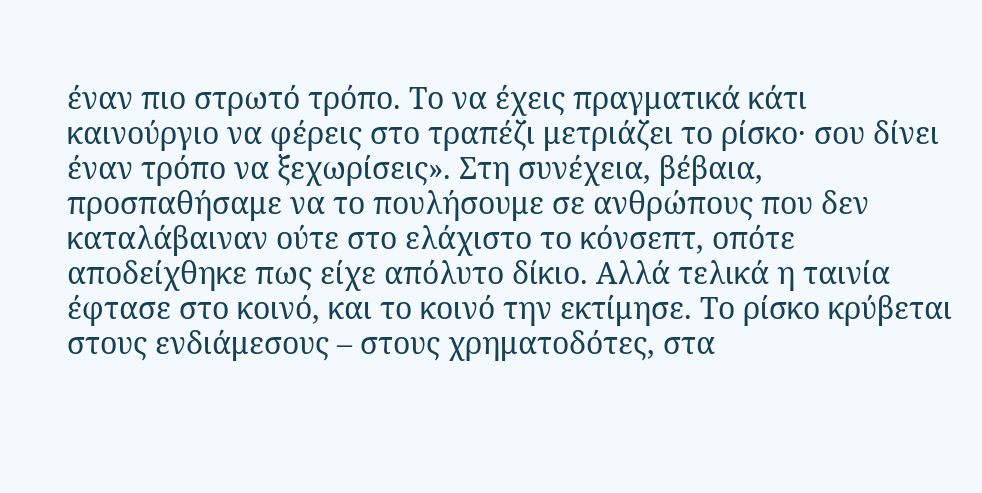έναν πιο στρωτό τρόπο. Το να έχεις πραγματικά κάτι καινούργιο να φέρεις στο τραπέζι μετριάζει το ρίσκο· σου δίνει έναν τρόπο να ξεχωρίσεις». Στη συνέχεια, βέβαια, προσπαθήσαμε να το πουλήσουμε σε ανθρώπους που δεν καταλάβαιναν ούτε στο ελάχιστο το κόνσεπτ, οπότε αποδείχθηκε πως είχε απόλυτο δίκιο. Αλλά τελικά η ταινία έφτασε στο κοινό, και το κοινό την εκτίμησε. Το ρίσκο κρύβεται στους ενδιάμεσους – στους χρηματοδότες, στα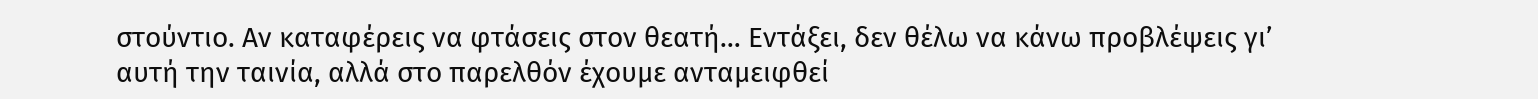στούντιο. Αν καταφέρεις να φτάσεις στον θεατή… Εντάξει, δεν θέλω να κάνω προβλέψεις γι’ αυτή την ταινία, αλλά στο παρελθόν έχουμε ανταμειφθεί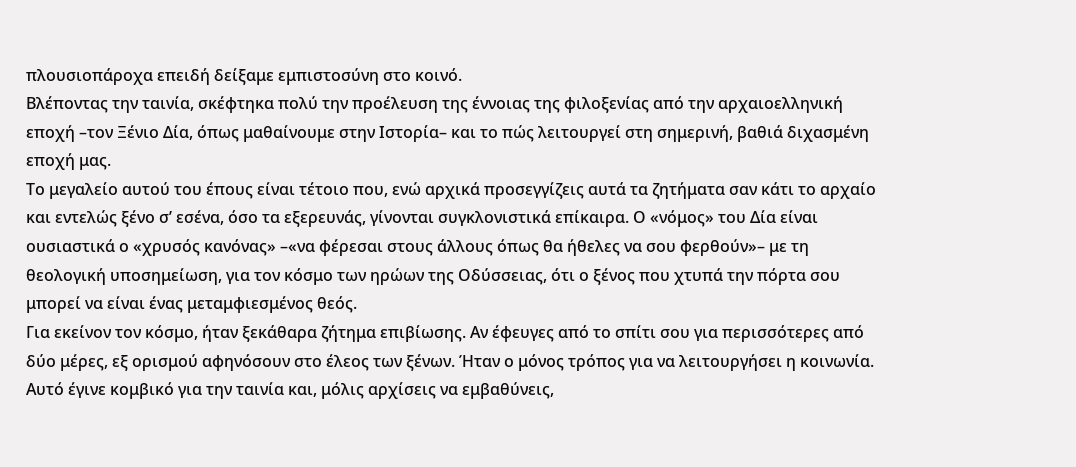πλουσιοπάροχα επειδή δείξαμε εμπιστοσύνη στο κοινό.
Βλέποντας την ταινία, σκέφτηκα πολύ την προέλευση της έννοιας της φιλοξενίας από την αρχαιοελληνική εποχή –τον Ξένιο Δία, όπως μαθαίνουμε στην Ιστορία– και το πώς λειτουργεί στη σημερινή, βαθιά διχασμένη εποχή μας.
Το μεγαλείο αυτού του έπους είναι τέτοιο που, ενώ αρχικά προσεγγίζεις αυτά τα ζητήματα σαν κάτι το αρχαίο και εντελώς ξένο σ’ εσένα, όσο τα εξερευνάς, γίνονται συγκλονιστικά επίκαιρα. Ο «νόμος» του Δία είναι ουσιαστικά ο «χρυσός κανόνας» –«να φέρεσαι στους άλλους όπως θα ήθελες να σου φερθούν»– με τη θεολογική υποσημείωση, για τον κόσμο των ηρώων της Οδύσσειας, ότι ο ξένος που χτυπά την πόρτα σου μπορεί να είναι ένας μεταμφιεσμένος θεός.
Για εκείνον τον κόσμο, ήταν ξεκάθαρα ζήτημα επιβίωσης. Αν έφευγες από το σπίτι σου για περισσότερες από δύο μέρες, εξ ορισμού αφηνόσουν στο έλεος των ξένων. Ήταν ο μόνος τρόπος για να λειτουργήσει η κοινωνία. Αυτό έγινε κομβικό για την ταινία και, μόλις αρχίσεις να εμβαθύνεις,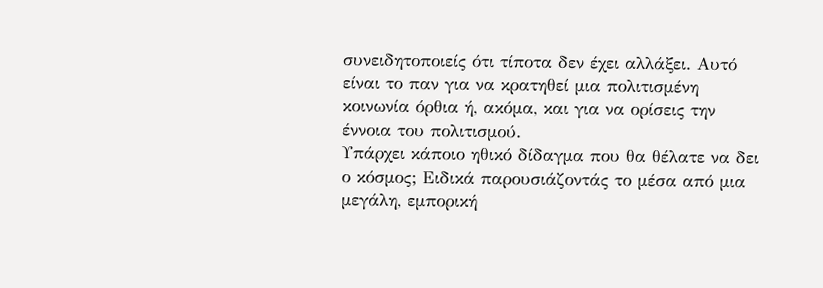συνειδητοποιείς ότι τίποτα δεν έχει αλλάξει. Αυτό είναι το παν για να κρατηθεί μια πολιτισμένη κοινωνία όρθια ή, ακόμα, και για να ορίσεις την έννοια του πολιτισμού.
Υπάρχει κάποιο ηθικό δίδαγμα που θα θέλατε να δει ο κόσμος; Ειδικά παρουσιάζοντάς το μέσα από μια μεγάλη, εμπορική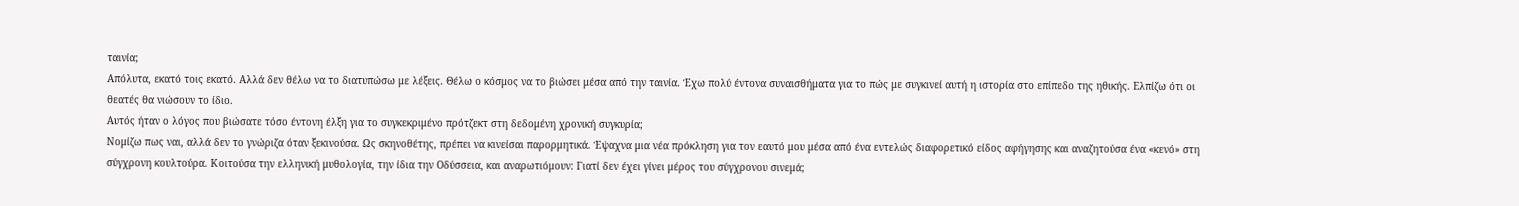ταινία;
Απόλυτα, εκατό τοις εκατό. Αλλά δεν θέλω να το διατυπώσω με λέξεις. Θέλω ο κόσμος να το βιώσει μέσα από την ταινία. Έχω πολύ έντονα συναισθήματα για το πώς με συγκινεί αυτή η ιστορία στο επίπεδο της ηθικής. Ελπίζω ότι οι θεατές θα νιώσουν το ίδιο.
Αυτός ήταν ο λόγος που βιώσατε τόσο έντονη έλξη για το συγκεκριμένο πρότζεκτ στη δεδομένη χρονική συγκυρία;
Νομίζω πως ναι, αλλά δεν το γνώριζα όταν ξεκινούσα. Ως σκηνοθέτης, πρέπει να κινείσαι παρορμητικά. Έψαχνα μια νέα πρόκληση για τον εαυτό μου μέσα από ένα εντελώς διαφορετικό είδος αφήγησης και αναζητούσα ένα «κενό» στη σύγχρονη κουλτούρα. Κοιτούσα την ελληνική μυθολογία, την ίδια την Οδύσσεια, και αναρωτιόμουν: Γιατί δεν έχει γίνει μέρος του σύγχρονου σινεμά;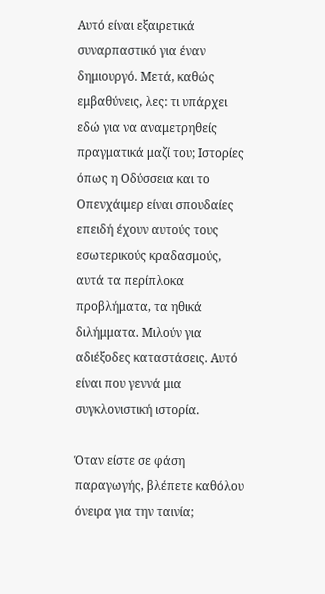Αυτό είναι εξαιρετικά συναρπαστικό για έναν δημιουργό. Μετά, καθώς εμβαθύνεις, λες: τι υπάρχει εδώ για να αναμετρηθείς πραγματικά μαζί του; Ιστορίες όπως η Οδύσσεια και το Oπενχάιμερ είναι σπουδαίες επειδή έχουν αυτούς τους εσωτερικούς κραδασμούς, αυτά τα περίπλοκα προβλήματα, τα ηθικά διλήμματα. Μιλούν για αδιέξοδες καταστάσεις. Αυτό είναι που γεννά μια συγκλονιστική ιστορία.

Όταν είστε σε φάση παραγωγής, βλέπετε καθόλου όνειρα για την ταινία;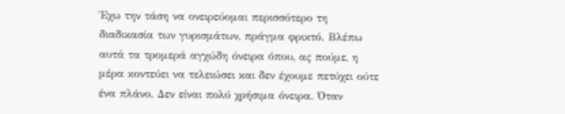Έχω την τάση να ονειρεύομαι περισσότερο τη διαδικασία των γυρισμάτων, πράγμα φρικτό. Βλέπω αυτά τα τρομερά αγχώδη όνειρα όπου, ας πούμε, η μέρα κοντεύει να τελειώσει και δεν έχουμε πετύχει ούτε ένα πλάνο. Δεν είναι πολύ χρήσιμα όνειρα. Όταν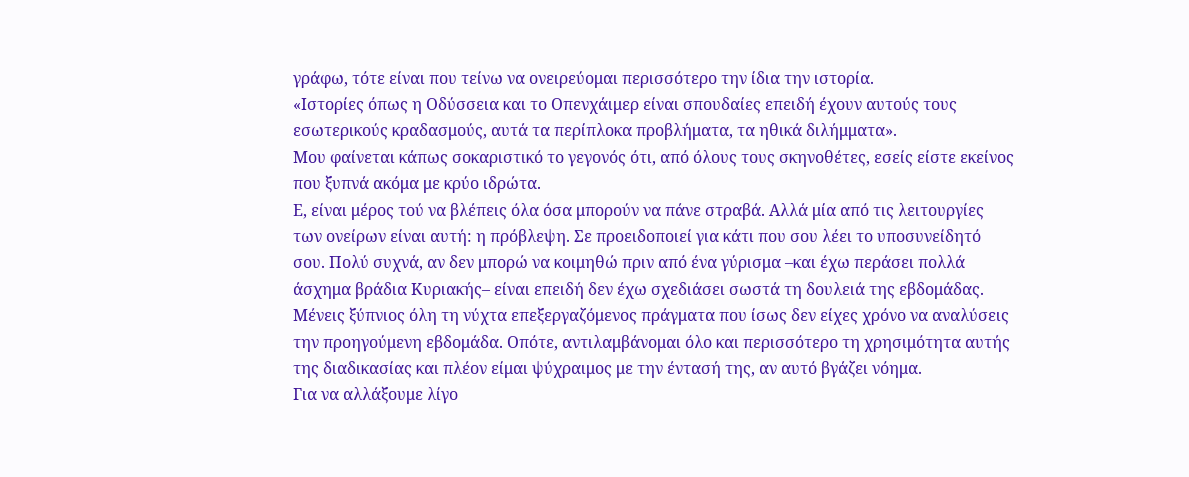γράφω, τότε είναι που τείνω να ονειρεύομαι περισσότερο την ίδια την ιστορία.
«Ιστορίες όπως η Οδύσσεια και το Oπενχάιμερ είναι σπουδαίες επειδή έχουν αυτούς τους εσωτερικούς κραδασμούς, αυτά τα περίπλοκα προβλήματα, τα ηθικά διλήμματα».
Μου φαίνεται κάπως σοκαριστικό το γεγονός ότι, από όλους τους σκηνοθέτες, εσείς είστε εκείνος που ξυπνά ακόμα με κρύο ιδρώτα.
Ε, είναι μέρος τού να βλέπεις όλα όσα μπορούν να πάνε στραβά. Αλλά μία από τις λειτουργίες των ονείρων είναι αυτή: η πρόβλεψη. Σε προειδοποιεί για κάτι που σου λέει το υποσυνείδητό σου. Πολύ συχνά, αν δεν μπορώ να κοιμηθώ πριν από ένα γύρισμα –και έχω περάσει πολλά άσχημα βράδια Κυριακής– είναι επειδή δεν έχω σχεδιάσει σωστά τη δουλειά της εβδομάδας. Μένεις ξύπνιος όλη τη νύχτα επεξεργαζόμενος πράγματα που ίσως δεν είχες χρόνο να αναλύσεις την προηγούμενη εβδομάδα. Οπότε, αντιλαμβάνομαι όλο και περισσότερο τη χρησιμότητα αυτής της διαδικασίας και πλέον είμαι ψύχραιμος με την έντασή της, αν αυτό βγάζει νόημα.
Για να αλλάξουμε λίγο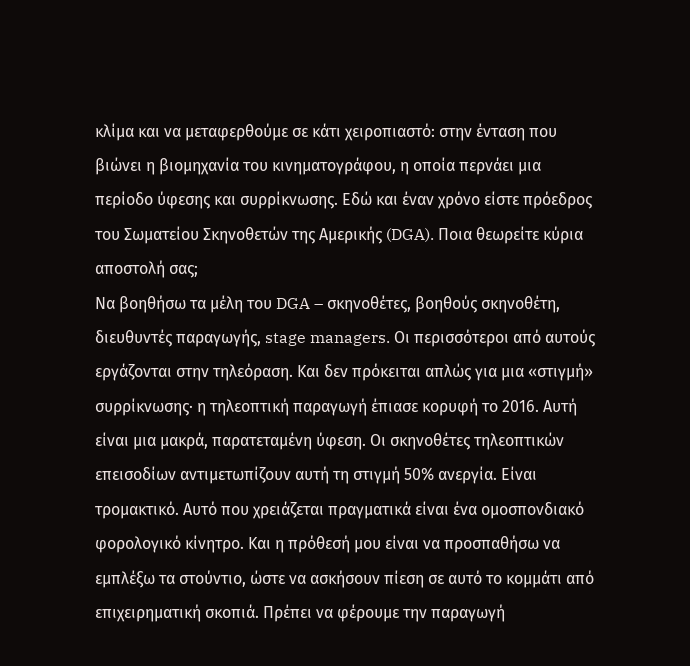κλίμα και να μεταφερθούμε σε κάτι χειροπιαστό: στην ένταση που βιώνει η βιομηχανία του κινηματογράφου, η οποία περνάει μια περίοδο ύφεσης και συρρίκνωσης. Εδώ και έναν χρόνο είστε πρόεδρος του Σωματείου Σκηνοθετών της Αμερικής (DGA). Ποια θεωρείτε κύρια αποστολή σας;
Να βοηθήσω τα μέλη του DGA – σκηνοθέτες, βοηθούς σκηνοθέτη, διευθυντές παραγωγής, stage managers. Οι περισσότεροι από αυτούς εργάζονται στην τηλεόραση. Και δεν πρόκειται απλώς για μια «στιγμή» συρρίκνωσης· η τηλεοπτική παραγωγή έπιασε κορυφή το 2016. Αυτή είναι μια μακρά, παρατεταμένη ύφεση. Οι σκηνοθέτες τηλεοπτικών επεισοδίων αντιμετωπίζουν αυτή τη στιγμή 50% ανεργία. Είναι τρομακτικό. Αυτό που χρειάζεται πραγματικά είναι ένα ομοσπονδιακό φορολογικό κίνητρο. Και η πρόθεσή μου είναι να προσπαθήσω να εμπλέξω τα στούντιο, ώστε να ασκήσουν πίεση σε αυτό το κομμάτι από επιχειρηματική σκοπιά. Πρέπει να φέρουμε την παραγωγή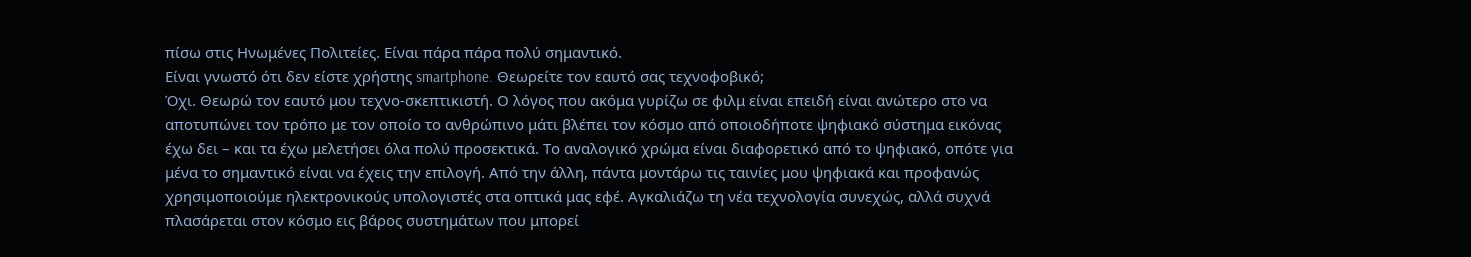πίσω στις Ηνωμένες Πολιτείες. Είναι πάρα πάρα πολύ σημαντικό.
Είναι γνωστό ότι δεν είστε χρήστης smartphone. Θεωρείτε τον εαυτό σας τεχνοφοβικό;
Όχι. Θεωρώ τον εαυτό μου τεχνο-σκεπτικιστή. Ο λόγος που ακόμα γυρίζω σε φιλμ είναι επειδή είναι ανώτερο στο να αποτυπώνει τον τρόπο με τον οποίο το ανθρώπινο μάτι βλέπει τον κόσμο από οποιοδήποτε ψηφιακό σύστημα εικόνας έχω δει – και τα έχω μελετήσει όλα πολύ προσεκτικά. Το αναλογικό χρώμα είναι διαφορετικό από το ψηφιακό, οπότε για μένα το σημαντικό είναι να έχεις την επιλογή. Από την άλλη, πάντα μοντάρω τις ταινίες μου ψηφιακά και προφανώς χρησιμοποιούμε ηλεκτρονικούς υπολογιστές στα οπτικά μας εφέ. Αγκαλιάζω τη νέα τεχνολογία συνεχώς, αλλά συχνά πλασάρεται στον κόσμο εις βάρος συστημάτων που μπορεί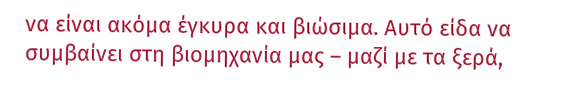να είναι ακόμα έγκυρα και βιώσιμα. Αυτό είδα να συμβαίνει στη βιομηχανία μας – μαζί με τα ξερά,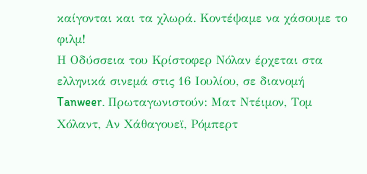καίγονται και τα χλωρά. Κοντέψαμε να χάσουμε το φιλμ!
Η Οδύσσεια του Κρίστοφερ Νόλαν έρχεται στα ελληνικά σινεμά στις 16 Ιουλίου, σε διανομή Tanweer. Πρωταγωνιστούν: Ματ Ντέιμον, Τομ Χόλαντ, Αν Χάθαγουεϊ, Ρόμπερτ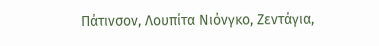Πάτινσον, Λουπίτα Νιόνγκο, Ζεντάγια,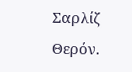Σαρλίζ Θερόν.